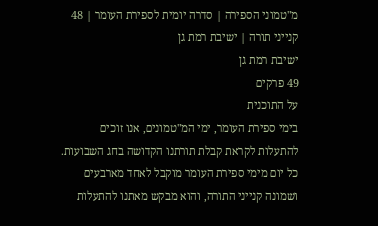מ"טמוני הספירה | סדרה יומית לספירת העומר | 48 קנייני תורה | ישיבת רמת גן
ישיבת רמת גן
49 פרקים
על התוכנית
בימי ספירת העומר, ימי המ"טמונים, אנו זוכים להתעלות לקראת קבלת תורתנו הקדושה בחג השבועות. כל יום מימי ספירת העומר מוקבל לאחד מארבעים ושמונה קנייני התורה, והוא מבקש מאתנו להתעלות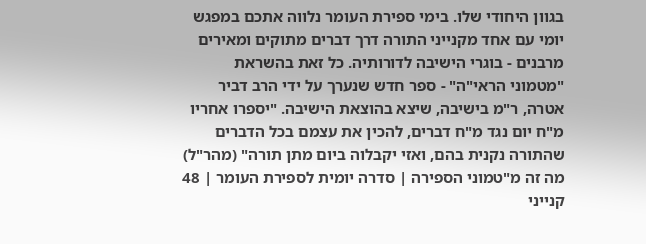בגוון היחודי שלו. בימי ספירת העומר נלווה אתכם במפגש יומי עם אחד מקנייני התורה דרך דברים מתוקים ומאירים מרבנים - בוגרי הישיבה לדורותיה. כל זאת בהשראת "מטמוני הראי"ה" - ספר חדש שנערך על ידי הרב דביר אטרה, ר"מ בישיבה, שיצא בהוצאת הישיבה. "יספרו אחריו מ"ח יום נגד מ"ח דברים, להכין את עצמם בכל הדברים שהתורה נקנית בהם, ואזי יקבלוה ביום מתן תורה" (מהר"ל)
מה זה מ"טמוני הספירה | סדרה יומית לספירת העומר | 48 קנייני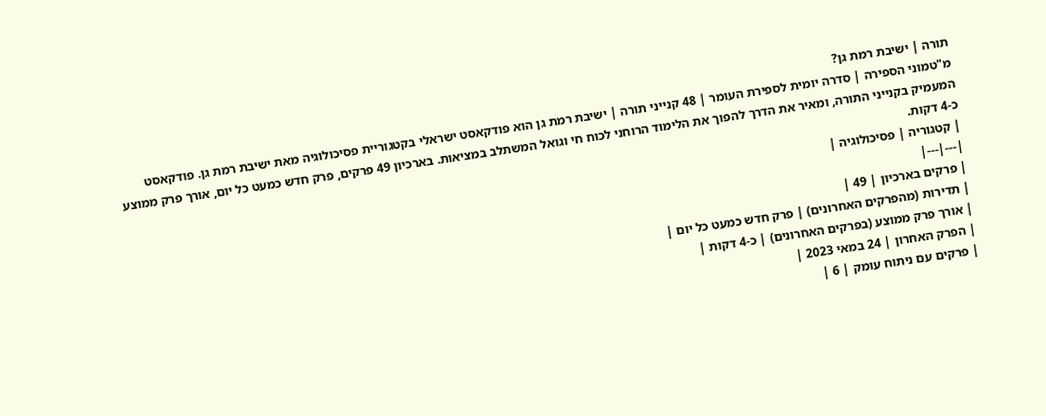תורה | ישיבת רמת גן?
מ"טמוני הספירה | סדרה יומית לספירת העומר | 48 קנייני תורה | ישיבת רמת גן הוא פודקאסט ישראלי בקטגוריית פסיכולוגיה מאת ישיבת רמת גן. פודקאסט המעמיק בקנייני התורה, ומאיר את הדרך להפוך את הלימוד הרוחני לכוח חי וגואל המשתלב במציאות. בארכיון 49 פרקים, פרק חדש כמעט כל יום, אורך פרק ממוצע כ-4 דקות.
| קטגוריה | פסיכולוגיה |
|---|---|
| פרקים בארכיון | 49 |
| תדירות (מהפרקים האחרונים) | פרק חדש כמעט כל יום |
| אורך פרק ממוצע (בפרקים האחרונים) | כ-4 דקות |
| הפרק האחרון | 24 במאי 2023 |
| פרקים עם ניתוח עומק | 6 |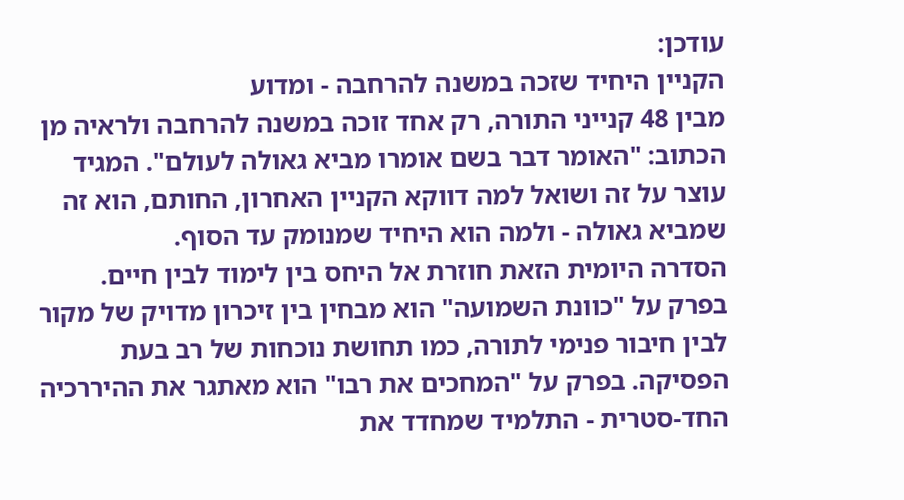עודכן:
הקניין היחיד שזכה במשנה להרחבה - ומדוע
מבין 48 קנייני התורה, רק אחד זוכה במשנה להרחבה ולראיה מן הכתוב: "האומר דבר בשם אומרו מביא גאולה לעולם". המגיד עוצר על זה ושואל למה דווקא הקניין האחרון, החותם, הוא זה שמביא גאולה - ולמה הוא היחיד שמנומק עד הסוף.
הסדרה היומית הזאת חוזרת אל היחס בין לימוד לבין חיים. בפרק על "כוונת השמועה" הוא מבחין בין זיכרון מדויק של מקור לבין חיבור פנימי לתורה, כמו תחושת נוכחות של רב בעת הפסיקה. בפרק על "המחכים את רבו" הוא מאתגר את ההיררכיה החד-סטרית - התלמיד שמחדד את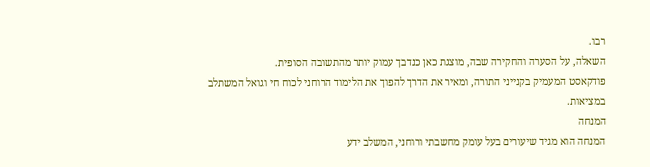רבו.
השאלה, על הסערה והחקירה שבה, מוצגת כאן כנדבך עמוק יותר מהתשובה הסופית.
פודקאסט המעמיק בקנייני התורה, ומאיר את הדרך להפוך את הלימוד הרוחני לכוח חי וגואל המשתלב במציאות.
המנחה
המנחה הוא מגיד שיעורים בעל עומק מחשבתי ורוחני, המשלב ידע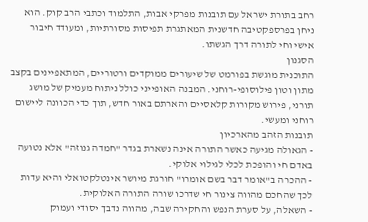רחב בתורת ישראל עם תובנות מפרקי אבות, התלמוד וכתבי הרב קוק. הוא ניחן בפרספקטיבה חדשנית המאתגרת תפיסות מסורתיות, ומעודד חיבור אישי וחי לתורה דרך הגשתו.
הסגנון
התוכנית מוגשת בפורמט של שיעורים ממוקדים ורטוריים, המתאפיינים בקצב מתון וטון פילוסופי-רוחני. המבנה האופייני כולל ניתוח מעמיק של מושג תורני, פירוש מקורות קלאסיים והארתם באור חדש, תוך כדי הכוונה ליישום רוחני ומעשי.
תובנות הזהב מהארכיון
- הגאולה מגיעה כאשר התורה אינה נשארת בגדר "חמדה גנוזה" אלא נטועה באדם חי והופכת לכלי לגילוי אלוקי.
- ההכרה ב"אומר דבר בשם אומרו" חורגת מיושר אינטלקטואלי והיא עדות לכך שהחכם מהווה צינור חי שדרכו שורה התורה האלוקית.
- השאלה, על סערת הנפש והחקירה שבה, מהווה נדבך יסודי ועמוק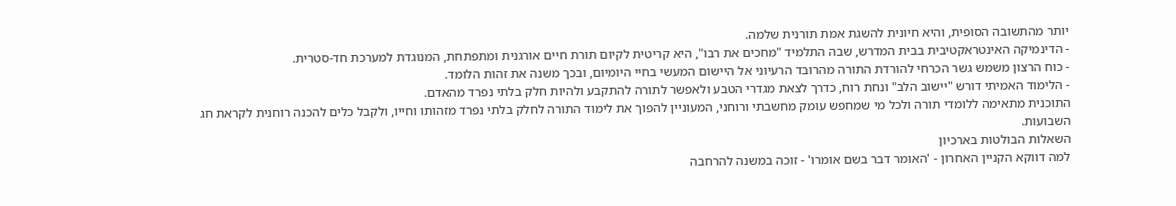יותר מהתשובה הסופית, והיא חיונית להשגת אמת תורנית שלמה.
- הדינמיקה האינטראקטיבית בבית המדרש, שבה התלמיד "מחכים את רבו", היא קריטית לקיום תורת חיים אורגנית ומתפתחת, המנוגדת למערכת חד-סטרית.
- כוח הרצון משמש גשר הכרחי להורדת התורה מהרובד הרעיוני אל היישום המעשי בחיי היומיום, ובכך משנה את זהות הלומד.
- הלימוד האמיתי דורש "יישוב הלב" ונחת רוח, כדרך לצאת מגדרי הטבע ולאפשר לתורה להתקבע ולהיות חלק בלתי נפרד מהאדם.
התוכנית מתאימה ללומדי תורה ולכל מי שמחפש עומק מחשבתי ורוחני, המעוניין להפוך את לימוד התורה לחלק בלתי נפרד מזהותו וחייו, ולקבל כלים להכנה רוחנית לקראת חג השבועות.
השאלות הבולטות בארכיון
למה דווקא הקניין האחרון - 'האומר דבר בשם אומרו' - זוכה במשנה להרחבה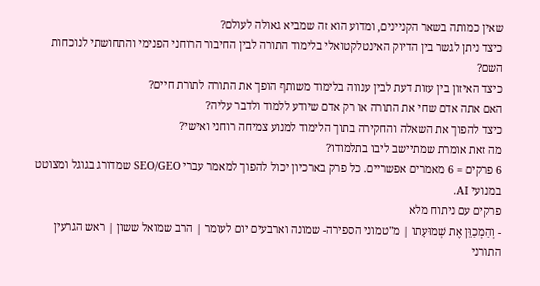שאין כמותה בשאר הקניינים, ומדוע הוא זה שמביא גאולה לעולם?
כיצד ניתן לגשר בין הדיוק האינטלקטואלי בלימוד התורה לבין החיבור הרוחני הפנימי והתחושתי לנוכחות השם?
כיצד האיזון בין עזות דעת לבין ענווה בלימוד משותף הופך את התורה לתורת חיים?
האם אתה אדם שחי את התורה או רק אדם שיודע ללמוד ולדבר עליה?
כיצד להפוך את השאלה והחקירה בתוך הלימוד למנוע צמיחה רוחני ואישי?
מה זאת אומרת שמתיישב ליבו בתלמודו?
6 פרקים = 6 מאמרים אפשריים. כל פרק בארכיון יכול להפוך למאמר עברי SEO/GEO שמדורג בגוגל ומצוטט במנועי AI.
פרקים עם ניתוח מלא
- וְהַמְכַוֵּן אֶת שְׁמוּעָתו | מ"טמוני הספירה- שמונה וארבעים יום לעומר | הרב שמואל ששון | ראש הגרעין התורני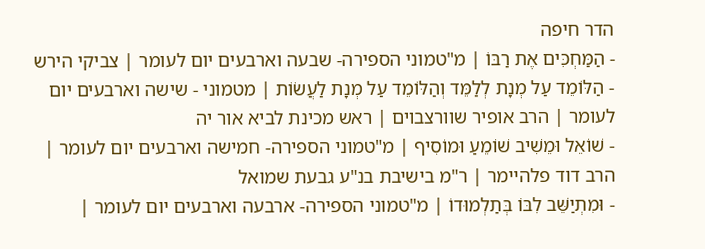הדר חיפה
- הַמַּחְכִּים אֶת רַבּוֹ | מ"טמוני הספירה- שבעה וארבעים יום לעומר | צביקי הירש
- הַלּוֹמֵד עַל מְנָת לְלַמֵּד וְהַלּוֹמֵד עַל מְנָת לַעֲשׂוֹת | מטמוני - שישה וארבעים יום לעומר | הרב אופיר שוורצבוים | ראש מכינת לביא אור יה
- שׁוֹאֵל וּמֵשִׁיב שׁוֹמֵעַ וּמוֹסִיף | מ"טמוני הספירה- חמישה וארבעים יום לעומר | הרב דוד פלהיימר | ר"מ בישיבת בנ"ע גבעת שמואל
- וּמִתְיַשֵּׁב לִבּוֹ בְּתַלְמוּדוֹ | מ"טמוני הספירה- ארבעה וארבעים יום לעומר |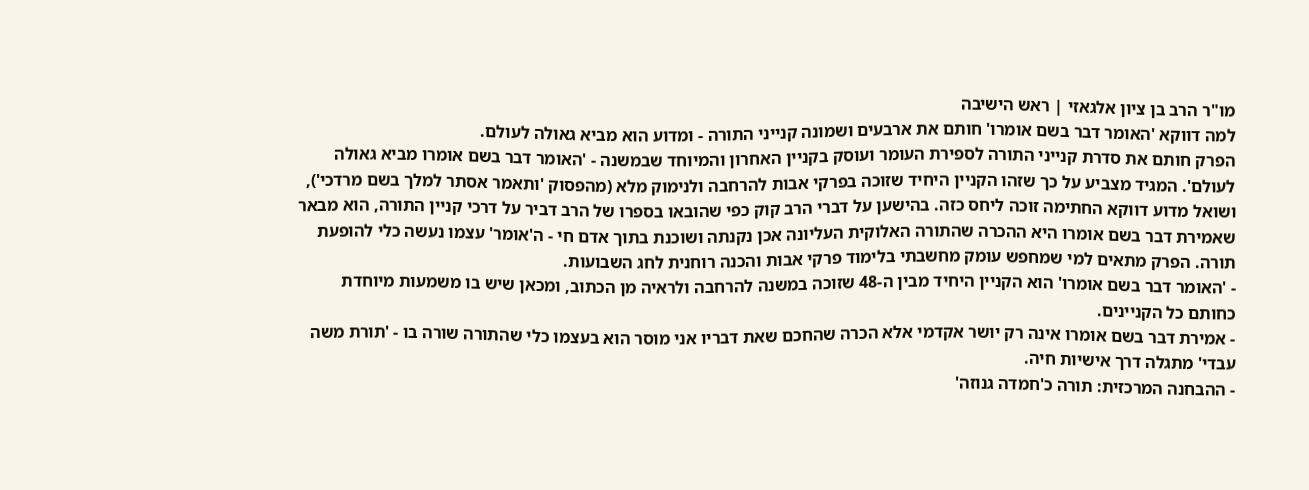מו"ר הרב בן ציון אלגאזי | ראש הישיבה
למה דווקא 'האומר דבר בשם אומרו' חותם את ארבעים ושמונה קנייני התורה - ומדוע הוא מביא גאולה לעולם.
הפרק חותם את סדרת קנייני התורה לספירת העומר ועוסק בקניין האחרון והמיוחד שבמשנה - 'האומר דבר בשם אומרו מביא גאולה לעולם'. המגיד מצביע על כך שזהו הקניין היחיד שזוכה בפרקי אבות להרחבה ולנימוק מלא (מהפסוק 'ותאמר אסתר למלך בשם מרדכי'), ושואל מדוע דווקא החתימה זוכה ליחס כזה. בהישען על דברי הרב קוק כפי שהובאו בספרו של הרב דביר על דרכי קניין התורה, הוא מבאר שאמירת דבר בשם אומרו היא ההכרה שהתורה האלוקית העליונה אכן נקנתה ושוכנת בתוך אדם חי - ה'אומר' עצמו נעשה כלי להופעת תורה. הפרק מתאים למי שמחפש עומק מחשבתי בלימוד פרקי אבות והכנה רוחנית לחג השבועות.
- 'האומר דבר בשם אומרו' הוא הקניין היחיד מבין ה-48 שזוכה במשנה להרחבה ולראיה מן הכתוב, ומכאן שיש בו משמעות מיוחדת כחותם כל הקניינים.
- אמירת דבר בשם אומרו אינה רק יושר אקדמי אלא הכרה שהחכם שאת דבריו אני מוסר הוא בעצמו כלי שהתורה שורה בו - 'תורת משה עבדי' מתגלה דרך אישיות חיה.
- ההבחנה המרכזית: תורה כ'חמדה גנוזה'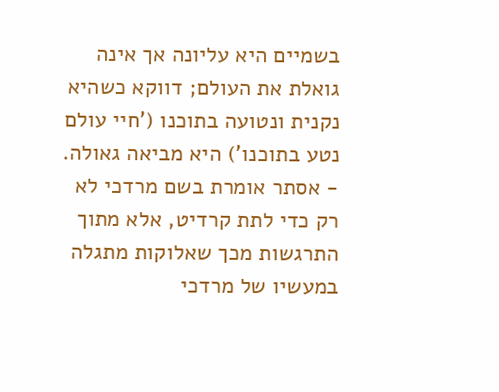בשמיים היא עליונה אך אינה גואלת את העולם; דווקא כשהיא נקנית ונטועה בתוכנו ('חיי עולם נטע בתוכנו') היא מביאה גאולה.
- אסתר אומרת בשם מרדכי לא רק כדי לתת קרדיט, אלא מתוך התרגשות מכך שאלוקות מתגלה במעשיו של מרדכי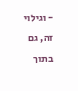- וגילוי זה, גם בתוך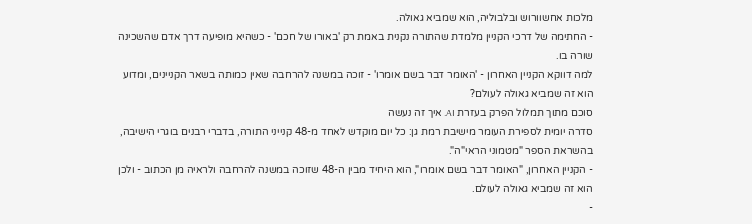מלכות אחשוורוש ובלבוליה, הוא שמביא גאולה.
- החתימה של דרכי הקניין מלמדת שהתורה נקנית באמת רק 'באורו של חכם' - כשהיא מופיעה דרך אדם שהשכינה שורה בו.
למה דווקא הקניין האחרון - 'האומר דבר בשם אומרו' - זוכה במשנה להרחבה שאין כמותה בשאר הקניינים, ומדוע הוא זה שמביא גאולה לעולם?
סוכם מתוך תמלול הפרק בעזרת AI. איך זה נעשה
סדרה יומית לספירת העומר מישיבת רמת גן: כל יום מוקדש לאחד מ-48 קנייני התורה, בדברי רבנים בוגרי הישיבה, בהשראת הספר "מטמוני הראי"ה".
- הקניין האחרון, "האומר דבר בשם אומרו", הוא היחיד מבין ה-48 שזוכה במשנה להרחבה ולראיה מן הכתוב - ולכן הוא זה שמביא גאולה לעולם.
-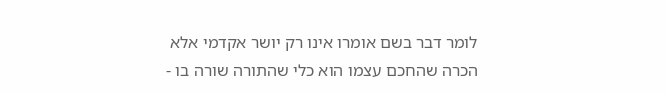לומר דבר בשם אומרו אינו רק יושר אקדמי אלא הכרה שהחכם עצמו הוא כלי שהתורה שורה בו -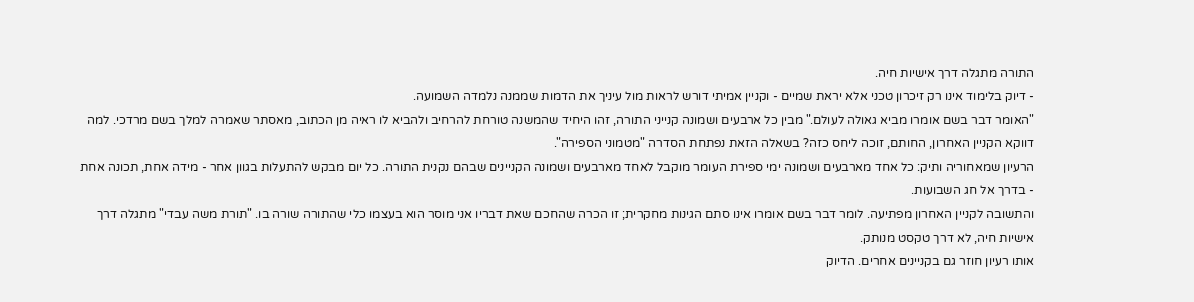התורה מתגלה דרך אישיות חיה.
- דיוק בלימוד אינו רק זיכרון טכני אלא יראת שמיים - וקניין אמיתי דורש לראות מול עיניך את הדמות שממנה נלמדה השמועה.
"האומר דבר בשם אומרו מביא גאולה לעולם." מבין כל ארבעים ושמונה קנייני התורה, זהו היחיד שהמשנה טורחת להרחיב ולהביא לו ראיה מן הכתוב, מאסתר שאמרה למלך בשם מרדכי. למה דווקא הקניין האחרון, החותם, זוכה ליחס כזה? בשאלה הזאת נפתחת הסדרה "מטמוני הספירה".
הרעיון שמאחוריה ותיק: כל אחד מארבעים ושמונה ימי ספירת העומר מוקבל לאחד מארבעים ושמונה הקניינים שבהם נקנית התורה. כל יום מבקש להתעלות בגוון אחר - מידה אחת, תכונה אחת - בדרך אל חג השבועות.
והתשובה לקניין האחרון מפתיעה. לומר דבר בשם אומרו אינו סתם הגינות מחקרית; זו הכרה שהחכם שאת דבריו אני מוסר הוא בעצמו כלי שהתורה שורה בו. "תורת משה עבדי" מתגלה דרך אישיות חיה, לא דרך טקסט מנותק.
אותו רעיון חוזר גם בקניינים אחרים. הדיוק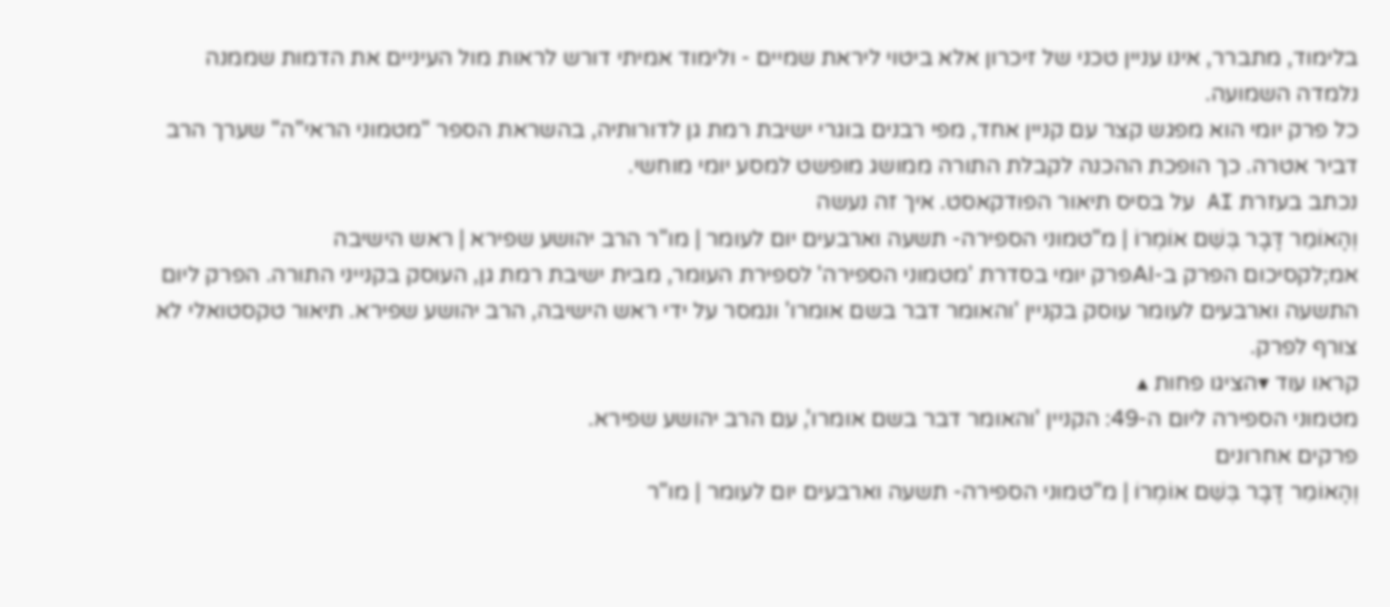בלימוד, מתברר, אינו עניין טכני של זיכרון אלא ביטוי ליראת שמיים - ולימוד אמיתי דורש לראות מול העיניים את הדמות שממנה נלמדה השמועה.
כל פרק יומי הוא מפגש קצר עם קניין אחד, מפי רבנים בוגרי ישיבת רמת גן לדורותיה, בהשראת הספר "מטמוני הראי"ה" שערך הרב דביר אטרה. כך הופכת ההכנה לקבלת התורה ממושג מופשט למסע יומי מוחשי.
נכתב בעזרת AI על בסיס תיאור הפודקאסט. איך זה נעשה
וְהָאוֹמֵר דָּבָר בְּשֵׁם אוֹמְרוֹ | מ"טמוני הספירה- תשעה וארבעים יום לעומר | מו"ר הרב יהושע שפירא | ראש הישיבה
אמ;לקסיכום הפרק ב-AIפרק יומי בסדרת 'מטמוני הספירה' לספירת העומר, מבית ישיבת רמת גן, העוסק בקנייני התורה. הפרק ליום התשעה וארבעים לעומר עוסק בקניין 'והאומר דבר בשם אומרו' ונמסר על ידי ראש הישיבה, הרב יהושע שפירא. תיאור טקסטואלי לא צורף לפרק.
קראו עוד ▾הציגו פחות ▴
מטמוני הספירה ליום ה-49: הקניין 'והאומר דבר בשם אומרו', עם הרב יהושע שפירא.
פרקים אחרונים
וְהָאוֹמֵר דָּבָר בְּשֵׁם אוֹמְרוֹ | מ"טמוני הספירה- תשעה וארבעים יום לעומר | מו"ר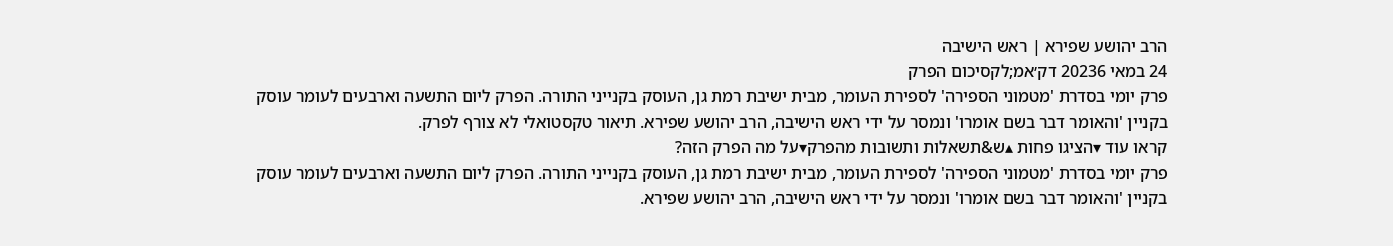הרב יהושע שפירא | ראש הישיבה
24 במאי 20236 דק׳אמ;לקסיכום הפרק
פרק יומי בסדרת 'מטמוני הספירה' לספירת העומר, מבית ישיבת רמת גן, העוסק בקנייני התורה. הפרק ליום התשעה וארבעים לעומר עוסק בקניין 'והאומר דבר בשם אומרו' ונמסר על ידי ראש הישיבה, הרב יהושע שפירא. תיאור טקסטואלי לא צורף לפרק.
קראו עוד ▾הציגו פחות ▴ש&תשאלות ותשובות מהפרק▾על מה הפרק הזה?
פרק יומי בסדרת 'מטמוני הספירה' לספירת העומר, מבית ישיבת רמת גן, העוסק בקנייני התורה. הפרק ליום התשעה וארבעים לעומר עוסק בקניין 'והאומר דבר בשם אומרו' ונמסר על ידי ראש הישיבה, הרב יהושע שפירא.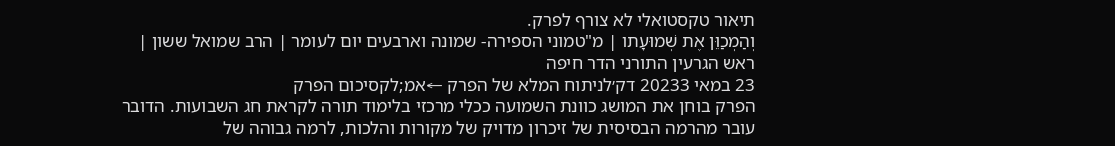תיאור טקסטואלי לא צורף לפרק.
וְהַמְכַוֵּן אֶת שְׁמוּעָתו | מ"טמוני הספירה- שמונה וארבעים יום לעומר | הרב שמואל ששון | ראש הגרעין התורני הדר חיפה
23 במאי 20233 דק׳לניתוח המלא של הפרק ←אמ;לקסיכום הפרק
הפרק בוחן את המושג כוונת השמועה ככלי מרכזי בלימוד תורה לקראת חג השבועות. הדובר עובר מהרמה הבסיסית של זיכרון מדויק של מקורות והלכות, לרמה גבוהה של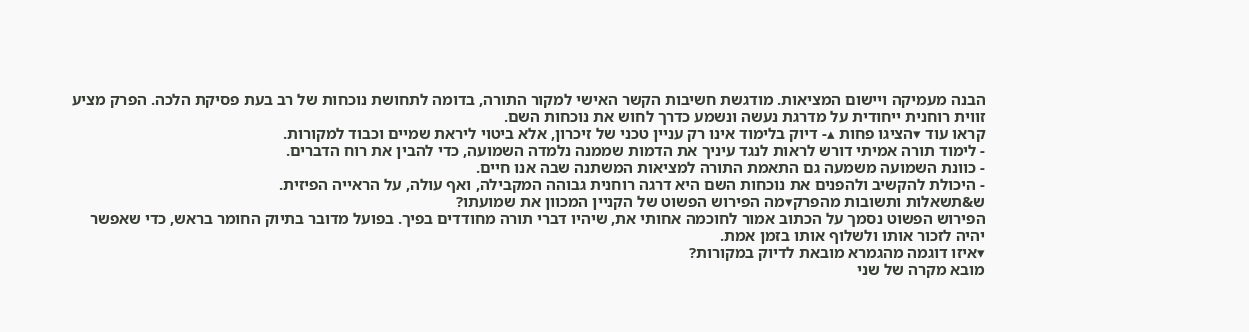הבנה מעמיקה ויישום המציאות. מודגשת חשיבות הקשר האישי למקור התורה, בדומה לתחושת נוכחות של רב בעת פסיקת הלכה. הפרק מציע זווית רוחנית ייחודית על מדרגת נעשה ונשמע כדרך לחוש את נוכחות השם.
קראו עוד ▾הציגו פחות ▴- דיוק בלימוד אינו רק עניין טכני של זיכרון, אלא ביטוי ליראת שמיים וכבוד למקורות.
- לימוד תורה אמיתי דורש לראות לנגד עיניך את הדמות שממנה נלמדה השמועה, כדי להבין את רוח הדברים.
- כוונת השמועה משמעה גם התאמת התורה למציאות המשתנה שבה אנו חיים.
- היכולת להקשיב ולהפנים את נוכחות השם היא דרגה רוחנית גבוהה המקבילה, ואף עולה, על הראייה הפיזית.
ש&תשאלות ותשובות מהפרק▾מה הפירוש הפשוט של הקניין המכוון את שמועתו?
הפירוש הפשוט נסמך על הכתוב אמור לחוכמה אחותי את, שיהיו דברי תורה מחודדים בפיך. בפועל מדובר בתיוק החומר בראש, כדי שאפשר יהיה לזכור אותו ולשלוף אותו בזמן אמת.
▾איזו דוגמה מהגמרא מובאת לדיוק במקורות?
מובא מקרה של שני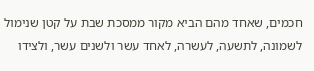חכמים, שאחד מהם הביא מקור ממסכת שבת על קטן שנימול לשמונה, לתשעה, לעשרה, לאחד עשר ולשנים עשר, ולצידו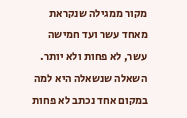מקור ממגילה שנקראת מאחד עשר ועד חמישה עשר, לא פחות ולא יותר. השאלה שנשאלה היא למה במקום אחד נכתב לא פחות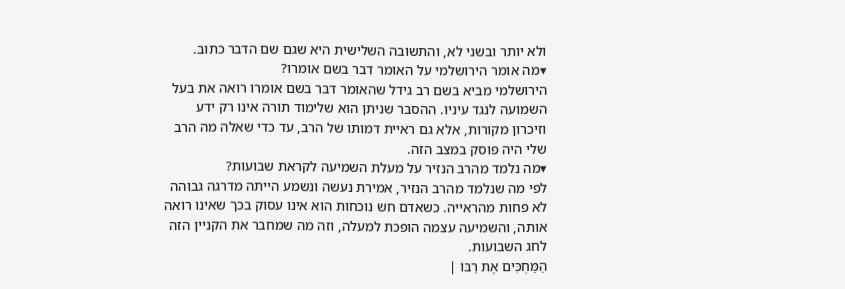ולא יותר ובשני לא, והתשובה השלישית היא שגם שם הדבר כתוב.
▾מה אומר הירושלמי על האומר דבר בשם אומרו?
הירושלמי מביא בשם רב גידל שהאומר דבר בשם אומרו רואה את בעל השמועה לנגד עיניו. ההסבר שניתן הוא שלימוד תורה אינו רק ידע וזיכרון מקורות, אלא גם ראיית דמותו של הרב, עד כדי שאלה מה הרב שלי היה פוסק במצב הזה.
▾מה נלמד מהרב הנזיר על מעלת השמיעה לקראת שבועות?
לפי מה שנלמד מהרב הנזיר, אמירת נעשה ונשמע הייתה מדרגה גבוהה לא פחות מהראייה. כשאדם חש נוכחות הוא אינו עסוק בכך שאינו רואה אותה, והשמיעה עצמה הופכת למעלה, וזה מה שמחבר את הקניין הזה לחג השבועות.
הַמַּחְכִּים אֶת רַבּוֹ |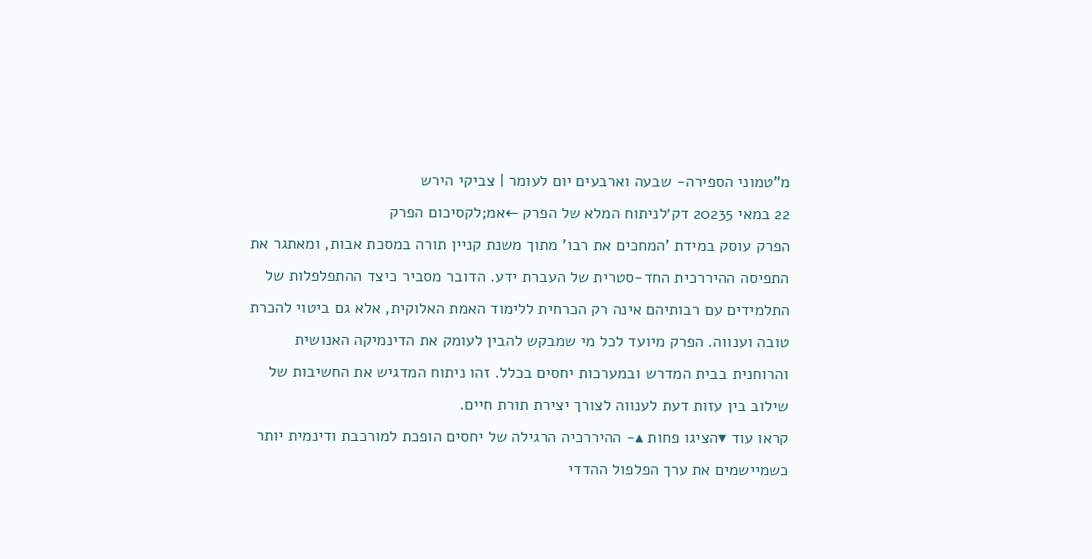מ"טמוני הספירה- שבעה וארבעים יום לעומר | צביקי הירש
22 במאי 20235 דק׳לניתוח המלא של הפרק ←אמ;לקסיכום הפרק
הפרק עוסק במידת 'המחכים את רבו' מתוך משנת קניין תורה במסכת אבות, ומאתגר את התפיסה ההיררכית החד-סטרית של העברת ידע. הדובר מסביר כיצד ההתפלפלות של התלמידים עם רבותיהם אינה רק הכרחית ללימוד האמת האלוקית, אלא גם ביטוי להכרת טובה וענווה. הפרק מיועד לכל מי שמבקש להבין לעומק את הדינמיקה האנושית והרוחנית בבית המדרש ובמערכות יחסים בכלל. זהו ניתוח המדגיש את החשיבות של שילוב בין עזות דעת לענווה לצורך יצירת תורת חיים.
קראו עוד ▾הציגו פחות ▴- ההיררכיה הרגילה של יחסים הופכת למורכבת ודינמית יותר כשמיישמים את ערך הפלפול ההדדי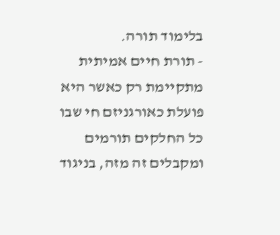בלימוד תורה.
- תורת חיים אמיתית מתקיימת רק כאשר היא פועלת כאורגניזם חי שבו כל החלקים תורמים ומקבלים זה מזה, בניגוד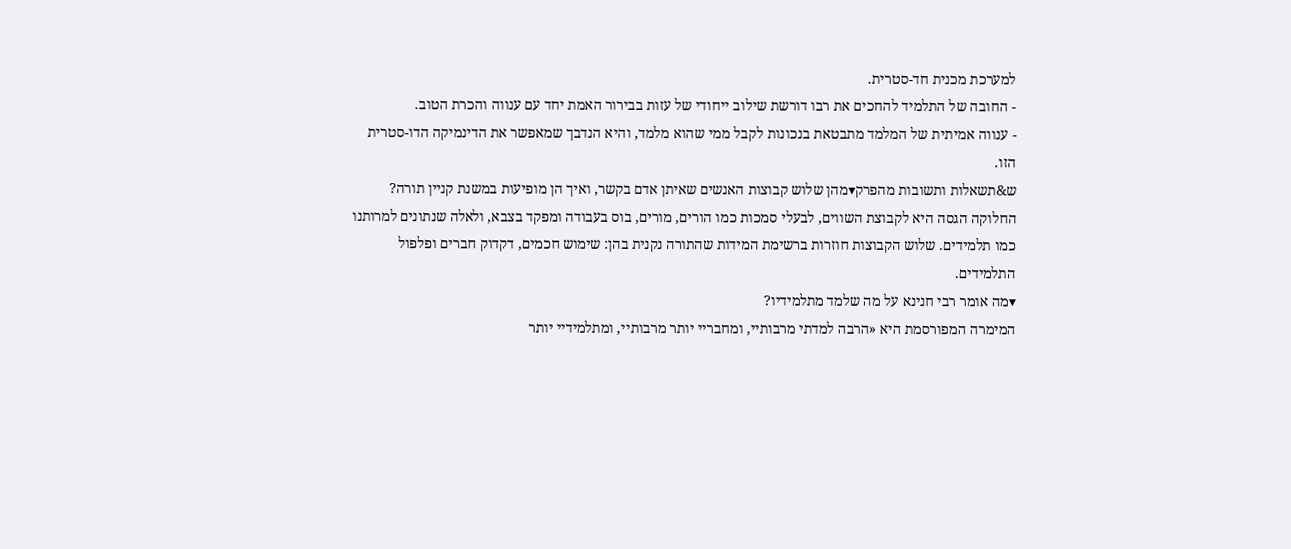למערכת מכנית חד-סטרית.
- החובה של התלמיד להחכים את רבו דורשת שילוב ייחודי של עזות בבירור האמת יחד עם ענווה והכרת הטוב.
- ענווה אמיתית של המלמד מתבטאת בנכונות לקבל ממי שהוא מלמד, והיא הנדבך שמאפשר את הדינמיקה הדו-סטרית הזו.
ש&תשאלות ותשובות מהפרק▾מהן שלוש קבוצות האנשים שאיתן אדם בקשר, ואיך הן מופיעות במשנת קניין תורה?
החלוקה הגסה היא לקבוצת השווים, לבעלי סמכות כמו הורים, מורים, בוס בעבודה ומפקד בצבא, ולאלה שנתונים למרותנו כמו תלמידים. שלוש הקבוצות חוזרות ברשימת המידות שהתורה נקנית בהן: שימוש חכמים, דקדוק חברים ופלפול התלמידים.
▾מה אומר רבי חנינא על מה שלמד מתלמידיו?
המימרה המפורסמת היא «הרבה למדתי מרבותיי, ומחבריי יותר מרבותיי, ומתלמידיי יותר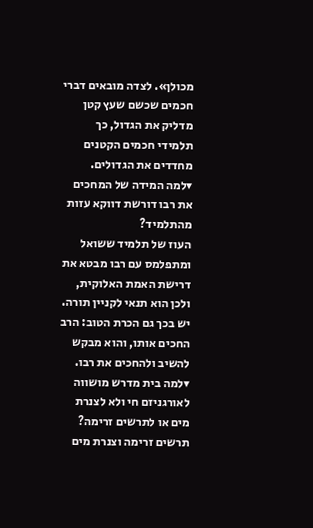מכולן». לצדה מובאים דברי חכמים שכשם שעץ קטן מדליק את הגדול, כך תלמידי חכמים הקטנים מחדדים את הגדולים.
▾למה המידה של המחכים את רבו דורשת דווקא עזות מהתלמיד?
העוז של תלמיד ששואל ומתפלמס עם רבו מבטא את דרישת האמת האלוקית, ולכן הוא תנאי לקניין תורה. יש בכך גם הכרת הטוב: הרב החכים אותו, והוא מבקש להשיב ולהחכים את רבו.
▾למה בית מדרש מושווה לאורגניזם חי ולא לצנרת מים או לתרשים זרימה?
תרשים זרימה וצנרת מים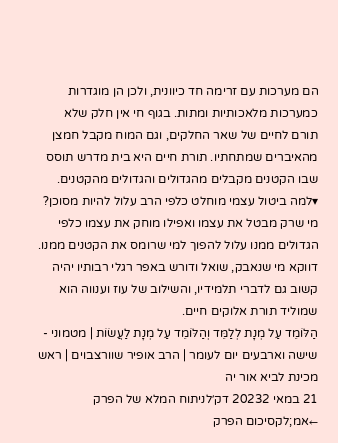הם מערכות עם זרימה חד כיוונית, ולכן הן מוגדרות כמערכות מלאכותיות ומתות. בגוף חי אין חלק שלא תורם לחיים של שאר החלקים, וגם המוח מקבל חמצן מהאיברים שמתחתיו. תורת חיים היא בית מדרש תוסס שבו הקטנים מקבלים מהגדולים והגדולים מהקטנים.
▾למה ביטול עצמי מוחלט כלפי הרב עלול להיות מסוכן?
מי שרק מבטל את עצמו ואפילו מוחק את עצמו כלפי הגדולים ממנו עלול להפוך למי שרומס את הקטנים ממנו. דווקא מי שנאבק, שואל ודורש באפר רגלי רבותיו יהיה קשוב גם לדברי תלמידיו, והשילוב של עוז וענווה הוא שמוליד תורת אלוקים חיים.
הַלּוֹמֵד עַל מְנָת לְלַמֵּד וְהַלּוֹמֵד עַל מְנָת לַעֲשׂוֹת | מטמוני - שישה וארבעים יום לעומר | הרב אופיר שוורצבוים | ראש מכינת לביא אור יה
21 במאי 20232 דק׳לניתוח המלא של הפרק ←אמ;לקסיכום הפרק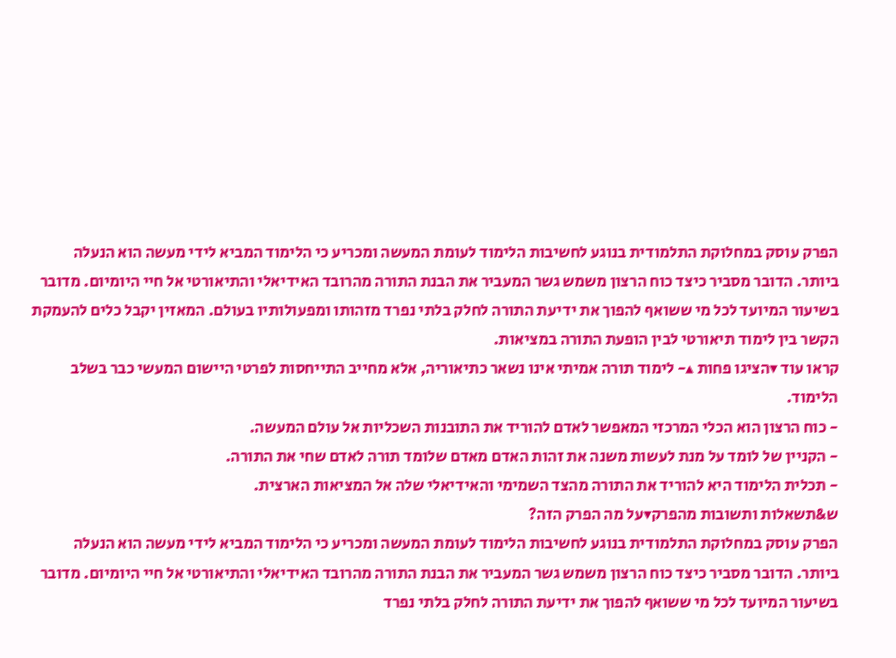הפרק עוסק במחלוקת התלמודית בנוגע לחשיבות הלימוד לעומת המעשה ומכריע כי הלימוד המביא לידי מעשה הוא הנעלה ביותר. הדובר מסביר כיצד כוח הרצון משמש גשר המעביר את הבנת התורה מהרובד האידיאלי והתיאורטי אל חיי היומיום. מדובר בשיעור המיועד לכל מי ששואף להפוך את ידיעת התורה לחלק בלתי נפרד מזהותו ומפעולותיו בעולם. המאזין יקבל כלים להעמקת הקשר בין לימוד תיאורטי לבין הופעת התורה במציאות.
קראו עוד ▾הציגו פחות ▴- לימוד תורה אמיתי אינו נשאר כתיאוריה, אלא מחייב התייחסות לפרטי היישום המעשי כבר בשלב הלימוד.
- כוח הרצון הוא הכלי המרכזי המאפשר לאדם להוריד את התובנות השכליות אל עולם המעשה.
- הקניין של לומד על מנת לעשות משנה את זהות האדם מאדם שלומד תורה לאדם שחי את התורה.
- תכלית הלימוד היא להוריד את התורה מהצד השמימי והאידיאלי שלה אל המציאות הארצית.
ש&תשאלות ותשובות מהפרק▾על מה הפרק הזה?
הפרק עוסק במחלוקת התלמודית בנוגע לחשיבות הלימוד לעומת המעשה ומכריע כי הלימוד המביא לידי מעשה הוא הנעלה ביותר. הדובר מסביר כיצד כוח הרצון משמש גשר המעביר את הבנת התורה מהרובד האידיאלי והתיאורטי אל חיי היומיום. מדובר בשיעור המיועד לכל מי ששואף להפוך את ידיעת התורה לחלק בלתי נפרד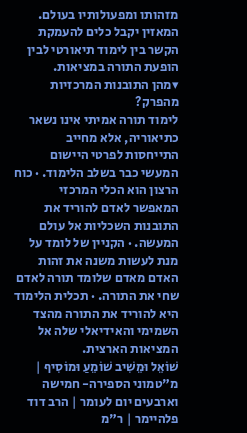מזהותו ומפעולותיו בעולם. המאזין יקבל כלים להעמקת הקשר בין לימוד תיאורטי לבין הופעת התורה במציאות.
▾מהן התובנות המרכזיות מהפרק?
לימוד תורה אמיתי אינו נשאר כתיאוריה, אלא מחייב התייחסות לפרטי היישום המעשי כבר בשלב הלימוד. · כוח הרצון הוא הכלי המרכזי המאפשר לאדם להוריד את התובנות השכליות אל עולם המעשה. · הקניין של לומד על מנת לעשות משנה את זהות האדם מאדם שלומד תורה לאדם שחי את התורה. · תכלית הלימוד היא להוריד את התורה מהצד השמימי והאידיאלי שלה אל המציאות הארצית.
שׁוֹאֵל וּמֵשִׁיב שׁוֹמֵעַ וּמוֹסִיף | מ"טמוני הספירה- חמישה וארבעים יום לעומר | הרב דוד פלהיימר | ר"מ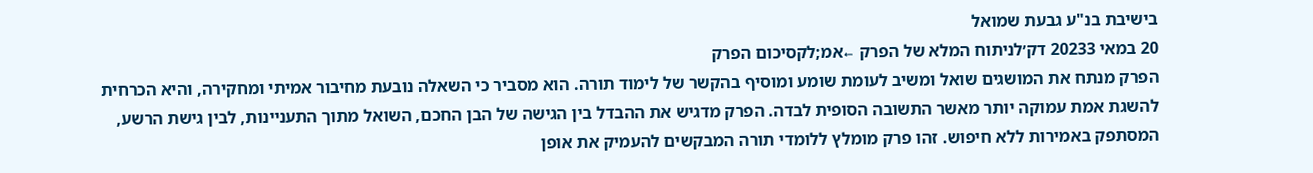בישיבת בנ"ע גבעת שמואל
20 במאי 20233 דק׳לניתוח המלא של הפרק ←אמ;לקסיכום הפרק
הפרק מנתח את המושגים שואל ומשיב לעומת שומע ומוסיף בהקשר של לימוד תורה. הוא מסביר כי השאלה נובעת מחיבור אמיתי ומחקירה, והיא הכרחית להשגת אמת עמוקה יותר מאשר התשובה הסופית לבדה. הפרק מדגיש את ההבדל בין הגישה של הבן החכם, השואל מתוך התעניינות, לבין גישת הרשע, המסתפק באמירות ללא חיפוש. זהו פרק מומלץ ללומדי תורה המבקשים להעמיק את אופן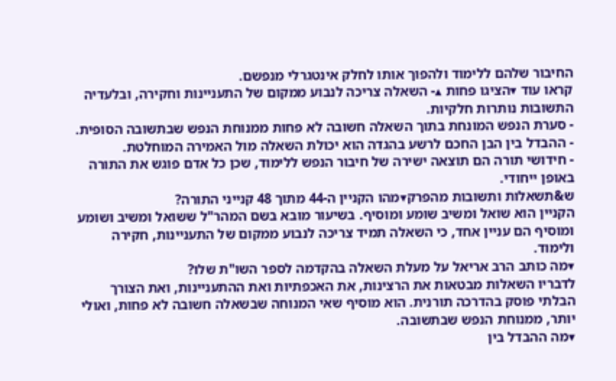החיבור שלהם ללימוד ולהפוך אותו לחלק אינטגרלי מנפשם.
קראו עוד ▾הציגו פחות ▴- השאלה צריכה לנבוע ממקום של התעניינות וחקירה, ובלעדיה התשובות נותרות חלקיות.
- סערת הנפש המונחת בתוך השאלה חשובה לא פחות ממנוחת הנפש שבתשובה הסופית.
- ההבדל בין הבן החכם לרשע בהגדה הוא יכולת השאלה מול האמירה המוחלטת.
- חידושי תורה הם תוצאה ישירה של חיבור הנפש ללימוד, שכן כל אדם פוגש את התורה באופן ייחודי.
ש&תשאלות ותשובות מהפרק▾מהו הקניין ה-44 מתוך 48 קנייני התורה?
הקניין הוא שואל ומשיב שומע ומוסיף. בשיעור מובא בשם המהר"ל ששואל ומשיב ושומע ומוסיף הם עניין אחד, כי השאלה תמיד צריכה לנבוע ממקום של התעניינות, חקירה ולימוד.
▾מה כותב הרב אריאל על מעלת השאלה בהקדמה לספר השו"ת שלו?
לדבריו השאלות מבטאות את הרצינות, את האכפתיות ואת ההתעניינות, ואת הצורך הבלתי פוסק בהדרכה תורנית. הוא מוסיף שאי המנוחה שבשאלה חשובה לא פחות, ואולי יותר, ממנוחת הנפש שבתשובה.
▾מה ההבדל בין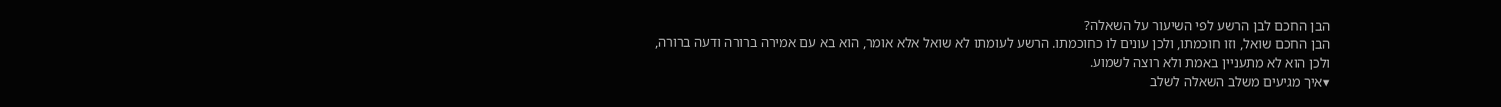הבן החכם לבן הרשע לפי השיעור על השאלה?
הבן החכם שואל, וזו חוכמתו, ולכן עונים לו כחוכמתו. הרשע לעומתו לא שואל אלא אומר, הוא בא עם אמירה ברורה ודעה ברורה, ולכן הוא לא מתעניין באמת ולא רוצה לשמוע.
▾איך מגיעים משלב השאלה לשלב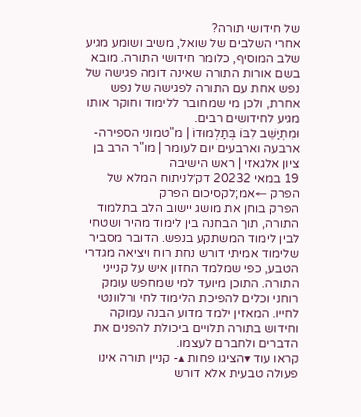של חידושי תורה?
אחרי השלבים של שואל, משיב ושומע מגיע שלב המוסיף, כלומר חידושי התורה. מובא בשם אורות התורה שאינה דומה פגישה של נפש אחת עם התורה לפגישה של נפש אחרת, ולכן מי שמחובר ללימוד וחוקר אותו מגיע לחידושים רבים.
וּמִתְיַשֵּׁב לִבּוֹ בְּתַלְמוּדוֹ | מ"טמוני הספירה- ארבעה וארבעים יום לעומר | מו"ר הרב בן ציון אלגאזי | ראש הישיבה
19 במאי 20232 דק׳לניתוח המלא של הפרק ←אמ;לקסיכום הפרק
הפרק בוחן את מושג יישוב הלב בתלמוד התורה, תוך הבחנה בין לימוד מהיר ושטחי לבין לימוד המשתקע בנפש. הדובר מסביר שלימוד אמיתי דורש נחת רוח ויציאה מגדרי הטבע, כפי שמלמד החזון איש על קנייני התורה. התוכן מיועד למי שמחפש עומק רוחני וכלים להפיכת הלימוד לחי ורלוונטי לחייו. המאזין ילמד מדוע הבנה עמוקה וחידוש בתורה תלויים ביכולת להפנים את הדברים ולחברם לעצמו.
קראו עוד ▾הציגו פחות ▴- קניין תורה אינו פעולה טבעית אלא דורש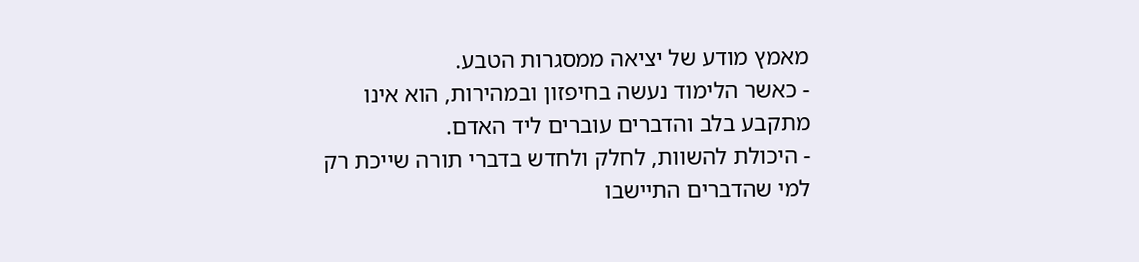מאמץ מודע של יציאה ממסגרות הטבע.
- כאשר הלימוד נעשה בחיפזון ובמהירות, הוא אינו מתקבע בלב והדברים עוברים ליד האדם.
- היכולת להשוות, לחלק ולחדש בדברי תורה שייכת רק למי שהדברים התיישבו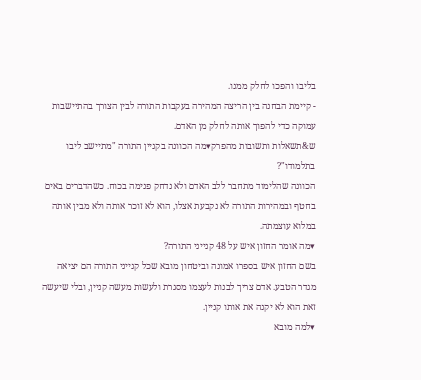בליבו והפכו לחלק ממנו.
- קיימת הבחנה בין הריצה המהירה בעקבות התורה לבין הצורך בהתיישבות עמוקה כדי להפוך אותה לחלק מן האדם.
ש&תשאלות ותשובות מהפרק▾מה הכוונה בקניין התורה "מתיישב ליבו בתלמודו"?
הכוונה שהלימוד מתחבר ללב האדם ולא נדחק פנימה בכוח. כשהדברים באים בחטף ובמהירות התורה לא נקבעת אצלו, הוא לא זוכר אותה ולא מבין אותה במלוא עוצמתה.
▾מה אומר החזון איש על 48 קנייני התורה?
בשם החזון איש בספרו אמונה וביטחון מובא שכל קנייני התורה הם יציאה מגדר הטבע. אדם צריך לבנות לעצמו מסגרת ולעשות מעשה קניין, ובלי שיעשה זאת הוא לא יקנה את אותו קניין.
▾למה מובא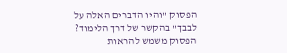הפסוק "והיו הדברים האלה על לבבך" בהקשר של דרך הלימוד?
הפסוק משמש להראות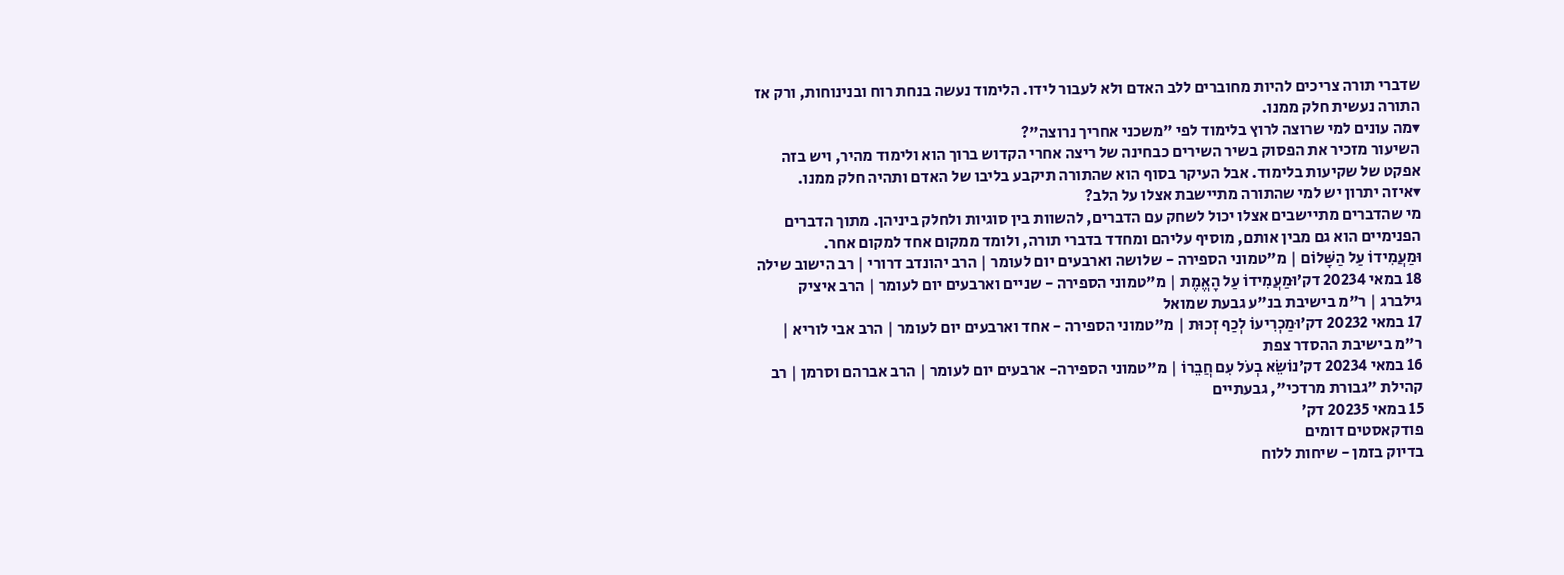שדברי תורה צריכים להיות מחוברים ללב האדם ולא לעבור לידו. הלימוד נעשה בנחת רוח ובנינוחות, ורק אז התורה נעשית חלק ממנו.
▾מה עונים למי שרוצה לרוץ בלימוד לפי "משכני אחריך נרוצה"?
השיעור מזכיר את הפסוק בשיר השירים כבחינה של ריצה אחרי הקדוש ברוך הוא ולימוד מהיר, ויש בזה אפקט של שקיעות בלימוד. אבל העיקר בסוף הוא שהתורה תיקבע בליבו של האדם ותהיה חלק ממנו.
▾איזה יתרון יש למי שהתורה מתיישבת אצלו על הלב?
מי שהדברים מתיישבים אצלו יכול לשחק עם הדברים, להשוות בין סוגיות ולחלק ביניהן. מתוך הדברים הפנימיים הוא גם מבין אותם, מוסיף עליהם ומחדד בדברי תורה, ולומד ממקום אחד למקום אחר.
וּמַעֲמִידוֹ עַל הַשָּׁלוֹם | מ"טמוני הספירה - שלושה וארבעים יום לעומר | הרב יהונדב דרורי | רב הישוב שילה
18 במאי 20234 דק׳וּמַעֲמִידוֹ עַל הָאֱמֶת | מ"טמוני הספירה - שניים וארבעים יום לעומר | הרב איציק גילברג | ר"מ בישיבת בנ"ע גבעת שמואל
17 במאי 20232 דק׳וּמַכְרִיעוֹ לְכַף זְכוּת | מ"טמוני הספירה - אחד וארבעים יום לעומר | הרב אבי לוריא | ר"מ בישיבת ההסדר צפת
16 במאי 20234 דק׳נוֹשֵׂא בְעֹל עִם חֲבֵרוֹ | מ"טמוני הספירה- ארבעים יום לעומר | הרב אברהם וסרמן | רב קהילת "גבורת מרדכי", גבעתיים
15 במאי 20235 דק׳
פודקאסטים דומים
בדיוק בזמן - שיחות ללוח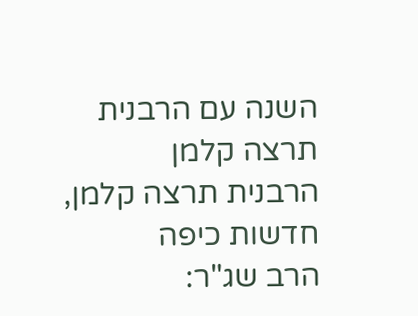השנה עם הרבנית תרצה קלמן
הרבנית תרצה קלמן, חדשות כיפה
הרב שג"ר: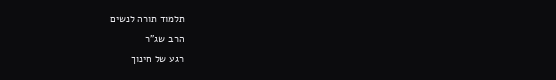תלמוד תורה לנשים
הרב שג"ר
רגע של חינוך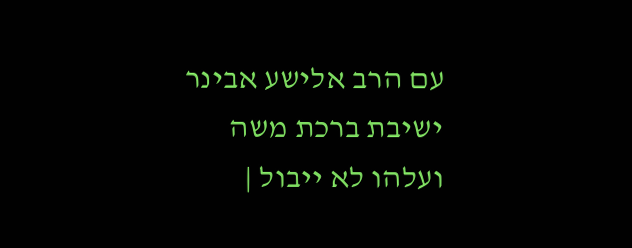עם הרב אלישע אבינר
ישיבת ברכת משה
ועלהו לא ייבול |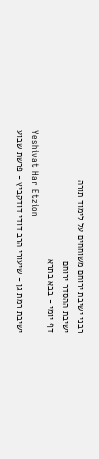רבני ישיבת ירוחם משוחחים על לימוד תורה
ישיבת ההסדר ירוחם
דף יומי - בבא בתרא
Yeshivat Har Etzion
ישיבת רמת גן - שיעורי הרב דודי דודקביץ - פרשת שבוע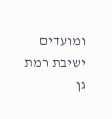ומועדים
ישיבת רמת גן